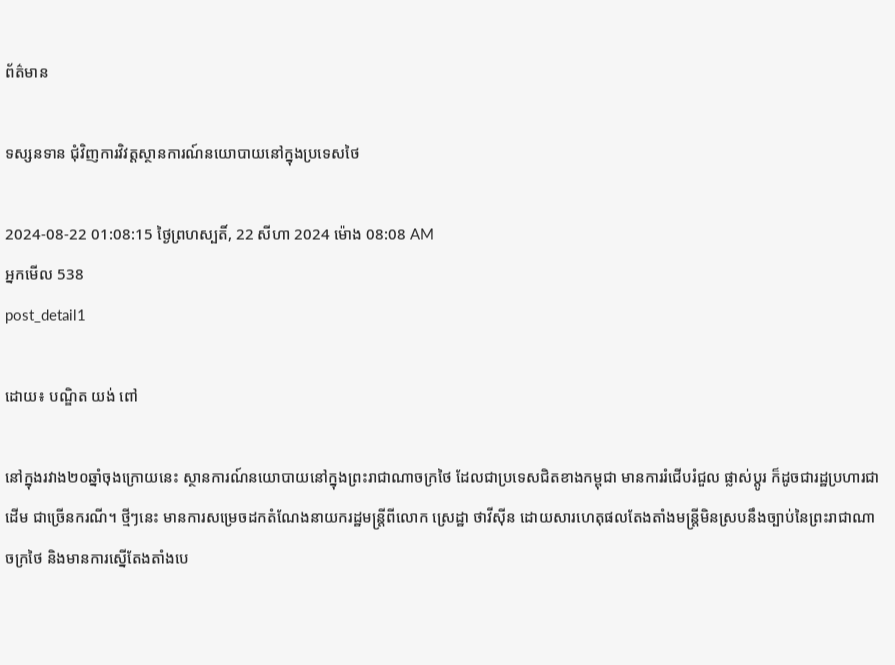ព័ត៌មាន

ទស្សនទាន ជុំវិញការវិវត្តស្ថានការណ៍នយោបាយនៅក្នុងប្រទេសថៃ

2024-08-22 01:08:15 ថ្ងៃព្រហស្បតិ៍, 22 សីហា 2024 ម៉ោង 08:08 AM
អ្នកមើល 538
post_detail1

ដោយ៖ បណ្ឌិត យង់ ពៅ

នៅក្នុងរវាង២០ឆ្នាំចុងក្រោយនេះ ស្ថានការណ៍នយោបាយនៅក្នុងព្រះរាជាណាចក្រថៃ ដែលជាប្រទេសជិតខាងកម្ពុជា មានការរំជើបរំជួល ផ្លាស់ប្ដូរ ក៏ដូចជារដ្ឋប្រហារជាដើម ជាច្រើនករណី។ ថ្មីៗនេះ មានការសម្រេចដកតំណែងនាយករដ្ឋមន្ត្រីពីលោក ស្រេដ្ឋា ថាវីស៊ីន ដោយសារហេតុផលតែងតាំងមន្ត្រីមិនស្របនឹងច្បាប់នៃព្រះរាជាណាចក្រថៃ និងមានការស្នើតែងតាំងបេ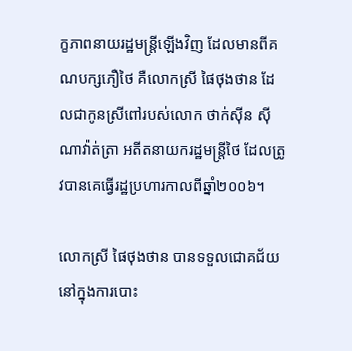ក្ខភាពនាយរដ្ឋមន្ត្រីឡើងវិញ ដែលមានពីគណបក្សភឿថៃ គឺលោកស្រី ផៃថុងថាន ដែលជាកូនស្រីពៅរបស់លោក ថាក់ស៊ីន ស៊ីណាវ៉ាត់ត្រា អតីតនាយករដ្ឋមន្ត្រីថៃ ដែលត្រូវបានគេធ្វើរដ្ឋប្រហារកាលពីឆ្នាំ២០០៦។

លោកស្រី ផៃថុងថាន បានទទួលជោគជ័យនៅក្នុងការបោះ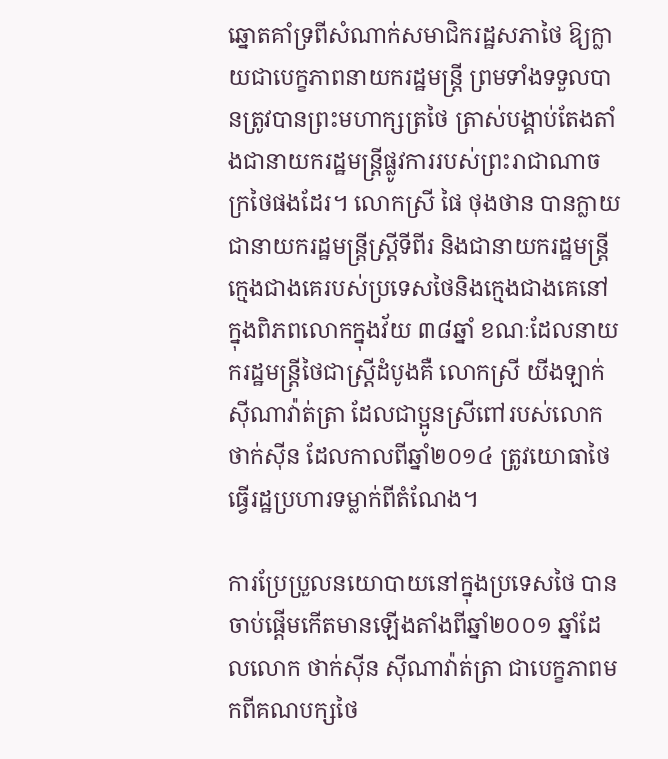ឆ្នោតគាំទ្រពីសំណាក់សមាជិករដ្ឋសភាថៃ ឱ្យក្លាយជាបេក្ខភាពនាយករដ្ឋមន្ត្រី ព្រមទាំងទទួលបានត្រូវបានព្រះមហាក្សត្រថៃ ត្រាស់បង្គាប់តែងតាំងជានាយករដ្ឋមន្ត្រីផ្លូវការរបស់ព្រះរាជាណាចក្រថៃផងដែរ។ លោកស្រី ផៃ ថុងថាន បានក្លាយជានាយករដ្ឋមន្ត្រីស្ត្រីទីពីរ និងជានាយករដ្ឋមន្ត្រីក្មេងជាងគេរបស់ប្រទេសថៃនិងក្មេងជាងគេនៅក្នុងពិភពលោកក្នុងវ័យ ៣៨ឆ្នាំ ខណៈដែលនាយករដ្ឋមន្ត្រីថៃជាស្ត្រីដំបូងគឺ លោកស្រី យីងឡាក់ ស៊ីណាវ៉ាត់ត្រា ដែលជាប្អូនស្រីពៅរបស់លោក ថាក់ស៊ីន ដែលកាលពីឆ្នាំ២០១៤ ត្រូវយោធាថៃធ្វើរដ្ឋប្រហារទម្លាក់ពីតំណែង។

ការប្រែប្រួលនយោបាយនៅក្នុងប្រទេសថៃ បានចាប់ផ្ដើមកើតមានឡើងតាំងពីឆ្នាំ២០០១ ឆ្នាំដែលលោក ថាក់ស៊ីន ស៊ីណាវ៉ាត់ត្រា ជាបេក្ខភាពមកពីគណបក្សថៃ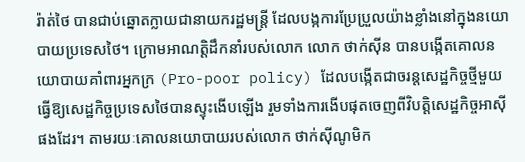រ៉ាត់ថៃ បានជាប់ឆ្នោតក្លាយជានាយករដ្ឋមន្ត្រី ដែលបង្កការប្រែប្រួលយ៉ាងខ្លាំងនៅក្នុងនយោបាយប្រទេសថៃ។ ក្រោមអាណត្តិដឹកនាំរបស់លោក លោក ថាក់ស៊ីន បានបង្កើតគោលនយោបាយគាំពារអ្នកក្រ (Pro-poor policy) ដែលបង្កើតជាចរន្តសេដ្ឋកិច្ចថ្មីមួយ ធ្វើឱ្យសេដ្ឋកិច្ចប្រទេសថៃបានស្ទុះងើបឡើង រួមទាំងការងើបផុតចេញពីវិបត្តិសេដ្ឋកិច្ចអាស៊ីផងដែរ។ តាមរយៈគោលនយោបាយរបស់លោក ថាក់ស៊ីណូមិក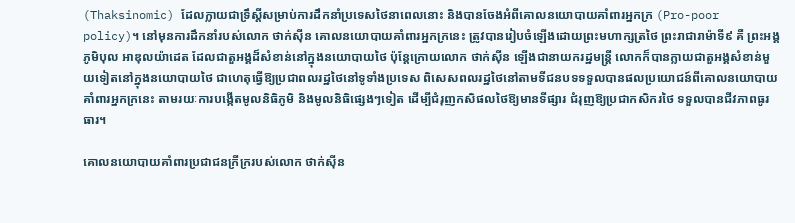(Thaksinomic) ដែលក្លាយជាទ្រឹស្ដីសម្រាប់ការដឹកនាំប្រទេសថៃនាពេលនោះ និងបានចែងអំពីគោលនយោបាយគាំពារអ្នកក្រ (Pro-poor policy)។ នៅមុនការដឹកនាំរបស់លោក ថាក់ស៊ីន គោលនយោបាយគាំពារអ្នកក្រនេះ ត្រូវបានរៀបចំឡើងដោយព្រះមហាក្សត្រថៃ ព្រះរាជារាម៉ាទី៩ គឺ ព្រះអង្គ ភូមិបុល អាឌុលយ៉ាដេត ដែលជាតួអង្គដ៏សំខាន់នៅក្នុងនយោបាយថៃ ប៉ុន្តែក្រោយលោក ថាក់ស៊ីន ឡើងជានាយករដ្ឋមន្ត្រី លោកក៏បានក្លាយជាតួអង្គសំខាន់មួយទៀតនៅក្នុងនយោបាយថៃ ជាហេតុធ្វើឱ្យប្រជាពលរដ្ឋថៃនៅទូទាំងប្រទេស ពិសេសពលរដ្ឋថៃនៅតាមទីជនបទទទួលបានផលប្រយោជន៍ពីគោលនយោបាយ គាំពារអ្នកក្រនេះ តាមរយៈការបង្កើតមូលនិធិភូមិ និងមូលនិធិផ្សេងៗទៀត ដើម្បីជំរុញកសិផលថៃឱ្យមានទីផ្សារ ជំរុញឱ្យប្រជាកសិករថៃ ទទួលបានជីវភាពធូរធារ។

គោលនយោបាយគាំពារប្រជាជនក្រីក្ររបស់លោក ថាក់ស៊ីន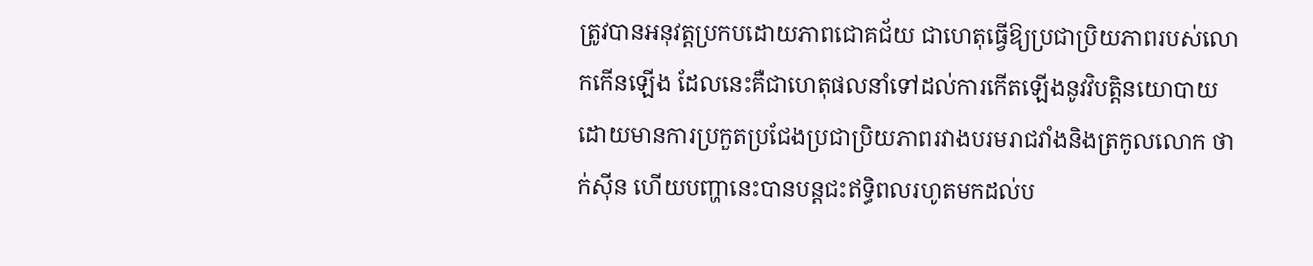ត្រូវបានអនុវត្តប្រកបដោយភាពជោគជ័យ ជាហេតុធ្វើឱ្យប្រជាប្រិយភាពរបស់លោកកើនឡើង ដែលនេះគឺជាហេតុផលនាំទៅដល់ការកើតឡើងនូវវិបត្តិនយោបាយ ដោយមានការប្រកួតប្រជែងប្រជាប្រិយភាពរវាងបរមរាជវាំងនិងត្រកូលលោក ថាក់ស៊ីន ហើយបញ្ហានេះបានបន្តជះឥទ្ធិពលរហូតមកដល់ប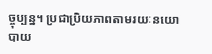ច្ចុប្បន្ន។ ប្រជាប្រិយភាពតាមរយៈនយោបាយ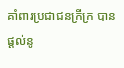គាំពារប្រជាជនក្រីក្រ បានផ្ដល់នូ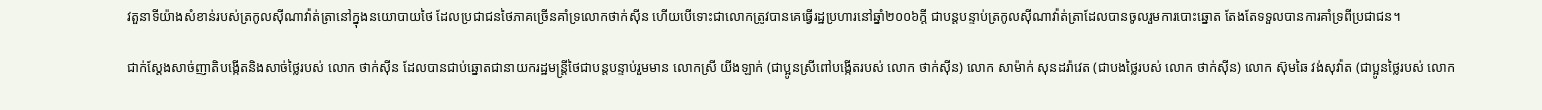វតួនាទីយ៉ាងសំខាន់របស់ត្រកូលស៊ីណាវ៉ាត់ត្រានៅក្នុងនយោបាយថៃ ដែលប្រជាជនថៃភាគច្រើនគាំទ្រលោកថាក់ស៊ីន ហើយបើទោះជាលោកត្រូវបានគេធ្វើរដ្ឋប្រហារនៅឆ្នាំ២០០៦ក្ដី ជាបន្តបន្ទាប់ត្រកូលស៊ីណាវ៉ាត់ត្រាដែលបានចូលរួមការបោះឆ្នោត តែងតែទទួលបានការគាំទ្រពីប្រជាជន។

ជាក់ស្ដែងសាច់ញាតិបង្កើតនិងសាច់ថ្លៃរបស់ លោក ថាក់ស៊ីន ដែលបានជាប់ឆ្នោតជានាយករដ្ឋមន្ត្រីថៃជាបន្តបន្ទាប់រួមមាន លោកស្រី យីងឡាក់ (ជាប្អូនស្រីពៅបង្កើតរបស់ លោក ថាក់ស៊ីន) លោក សាម៉ាក់ សុនដរ៉ាវេត (ជាបងថ្លៃរបស់ លោក ថាក់ស៊ីន) លោក ស៊ុមឆៃ វង់សុវ៉ាត (ជាប្អូនថ្លៃរបស់ លោក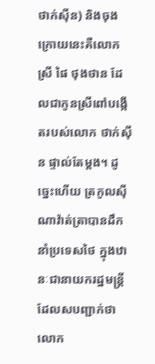ថាក់ស៊ីន) និងចុងក្រោយនេះគឺលោកស្រី ផៃ ថុងថាន ដែលជាកូនស្រីពៅបង្កើតរបស់លោក ថាក់ស៊ីន ផ្ទាល់តែម្ដង។ ដូច្នេះហើយ ត្រកូលស៊ីណាវ៉ាត់ត្រាបានដឹកនាំប្រទេសថៃ ក្នុងឋានៈជានាយករដ្ឋមន្ត្រី ដែលសបញ្ជាក់ថា លោក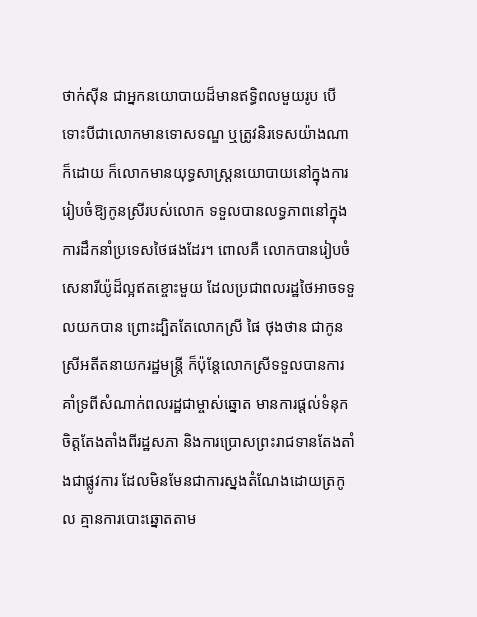ថាក់ស៊ីន ជាអ្នកនយោបាយដ៏មានឥទ្ធិពលមួយរូប បើទោះបីជាលោកមានទោសទណ្ឌ ឬត្រូវនិរទេសយ៉ាងណាក៏ដោយ ក៏លោកមានយុទ្ធសាស្ត្រនយោបាយនៅក្នុងការរៀបចំឱ្យកូនស្រីរបស់លោក ទទួលបានលទ្ធភាពនៅក្នុងការដឹកនាំប្រទេសថៃផងដែរ។ ពោលគឺ លោកបានរៀបចំសេនារីយ៉ូដ៏ល្អឥតខ្ចោះមួយ ដែលប្រជាពលរដ្ឋថៃអាចទទួលយកបាន ព្រោះដ្បិតតែលោកស្រី ផៃ ថុងថាន ជាកូនស្រីអតីតនាយករដ្ឋមន្ត្រី ក៏ប៉ុន្តែលោកស្រីទទួលបានការគាំទ្រពីសំណាក់ពលរដ្ឋជាម្ចាស់ឆ្នោត មានការផ្ដល់ទំនុកចិត្តតែងតាំងពីរដ្ឋសភា និងការប្រោសព្រះរាជទានតែងតាំងជាផ្លូវការ ដែលមិនមែនជាការស្នងតំណែងដោយត្រកូល គ្មានការបោះឆ្នោតតាម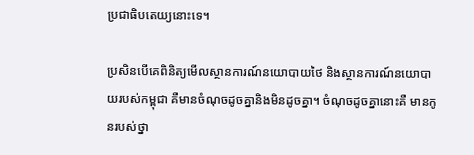ប្រជាធិបតេយ្យនោះទេ។

ប្រសិនបើគេពិនិត្យមើលស្ថានការណ៍នយោបាយថៃ និងស្ថានការណ៍នយោបាយរបស់កម្ពុជា គឺមានចំណុចដូចគ្នានិងមិនដូចគ្នា។ ចំណុចដូចគ្នានោះគឺ មានកូនរបស់ថ្នា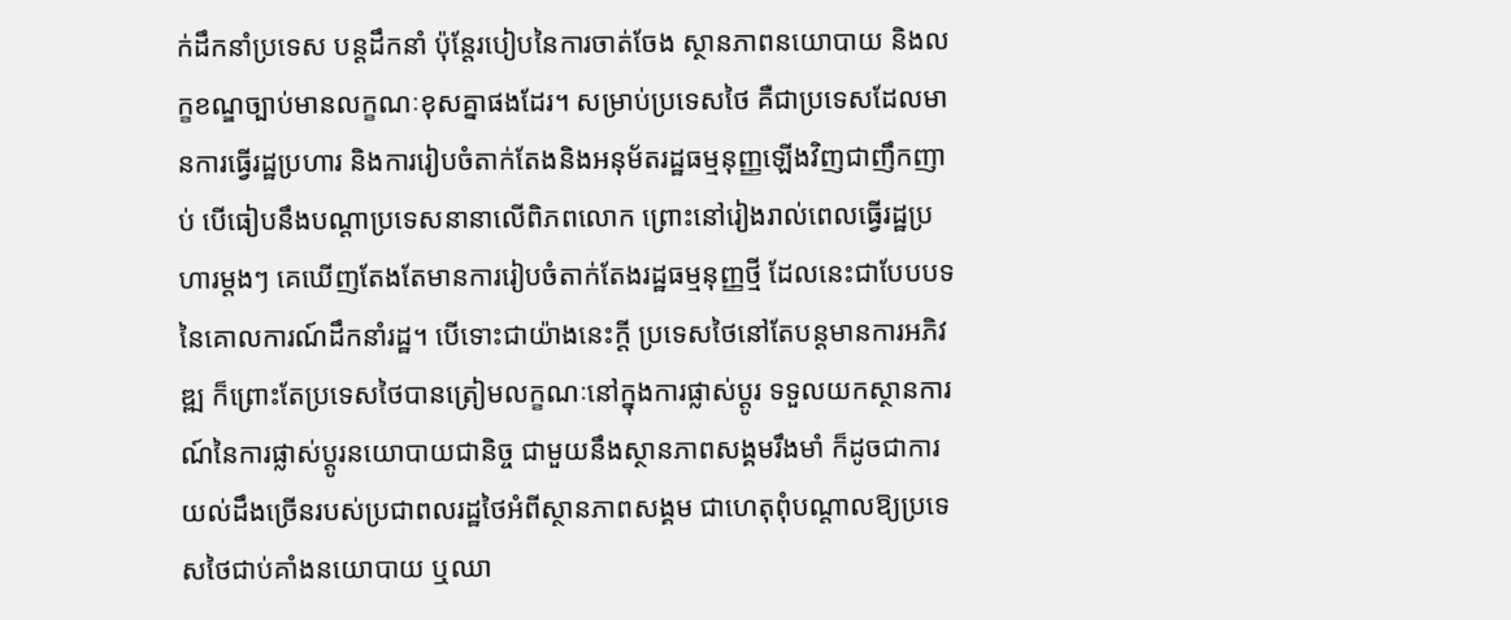ក់ដឹកនាំប្រទេស បន្តដឹកនាំ ប៉ុន្តែរបៀបនៃការចាត់ចែង ស្ថានភាពនយោបាយ និងលក្ខខណ្ឌច្បាប់មានលក្ខណៈខុសគ្នាផងដែរ។ សម្រាប់ប្រទេសថៃ គឺជាប្រទេសដែលមានការធ្វើរដ្ឋប្រហារ និងការរៀបចំតាក់តែងនិងអនុម័តរដ្ឋធម្មនុញ្ញឡើងវិញជាញឹកញាប់ បើធៀបនឹងបណ្ដាប្រទេសនានាលើពិភពលោក ព្រោះនៅរៀងរាល់ពេលធ្វើរដ្ឋប្រហារម្ដងៗ គេឃើញតែងតែមានការរៀបចំតាក់តែងរដ្ឋធម្មនុញ្ញថ្មី ដែលនេះជាបែបបទនៃគោលការណ៍ដឹកនាំរដ្ឋ។ បើទោះជាយ៉ាងនេះក្ដី ប្រទេសថៃនៅតែបន្តមានការអភិវឌ្ឍ ក៏ព្រោះតែប្រទេសថៃបានត្រៀមលក្ខណៈនៅក្នុងការផ្លាស់ប្ដូរ ទទួលយកស្ថានការណ៍នៃការផ្លាស់ប្ដូរនយោបាយជានិច្ច ជាមួយនឹងស្ថានភាពសង្គមរឹងមាំ ក៏ដូចជាការយល់ដឹងច្រើនរបស់ប្រជាពលរដ្ឋថៃអំពីស្ថានភាពសង្គម ជាហេតុពុំបណ្ដាលឱ្យប្រទេសថៃជាប់គាំងនយោបាយ ឬឈា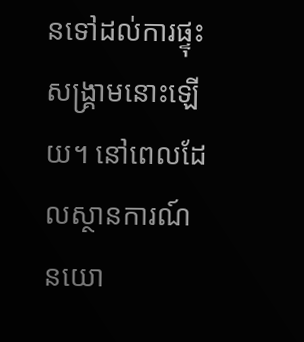នទៅដល់ការផ្ទុះសង្គ្រាមនោះឡើយ។ នៅពេលដែលស្ថានការណ៍នយោ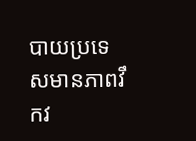បាយប្រទេសមានភាពវឹកវ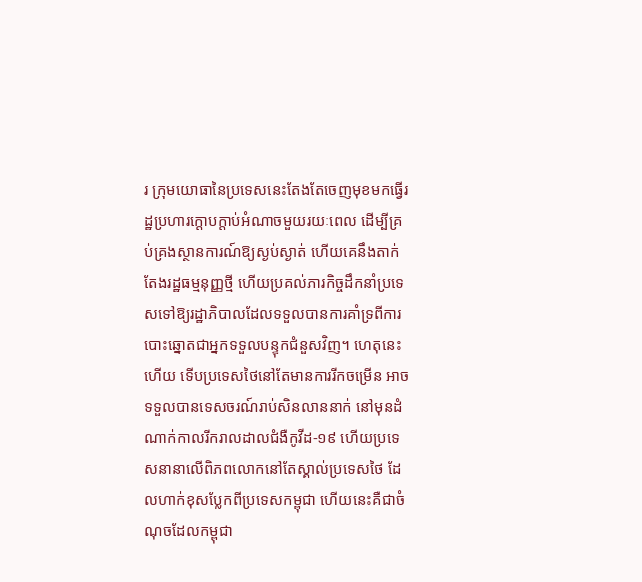រ ក្រុមយោធានៃប្រទេសនេះតែងតែចេញមុខមកធ្វើរដ្ឋប្រហារក្ដោបក្ដាប់អំណាចមួយរយៈពេល ដើម្បីគ្រប់គ្រងស្ថានការណ៍ឱ្យស្ងប់ស្ងាត់ ហើយគេនឹងតាក់តែងរដ្ឋធម្មនុញ្ញថ្មី ហើយប្រគល់ភារកិច្ចដឹកនាំប្រទេសទៅឱ្យរដ្ឋាភិបាលដែលទទួលបានការគាំទ្រពីការបោះឆ្នោតជាអ្នកទទួលបន្ទុកជំនួសវិញ។ ហេតុនេះហើយ ទើបប្រទេសថៃនៅតែមានការរីកចម្រើន អាចទទួលបានទេសចរណ៍រាប់សិនលាននាក់ នៅមុនដំណាក់កាលរីករាលដាលជំងឺកូវីដ-១៩ ហើយប្រទេសនានាលើពិភពលោកនៅតែស្គាល់ប្រទេសថៃ ដែលហាក់ខុសប្លែកពីប្រទេសកម្ពុជា ហើយនេះគឺជាចំណុចដែលកម្ពុជា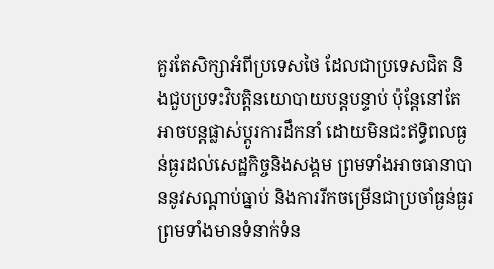គួរតែសិក្សាអំពីប្រទេសថៃ ដែលជាប្រទេសជិត និងជួបប្រទះវិបត្តិនយោបាយបន្តបន្ទាប់ ប៉ុន្តែនៅតែអាចបន្តផ្លាស់ប្ដូរការដឹកនាំ ដោយមិនជះឥទ្ធិពលធ្ងន់ធ្ងរដល់សេដ្ឋកិច្ចនិងសង្គម ព្រមទាំងអាចធានាបាននូវសណ្ដាប់ធ្នាប់ និងការរីកចម្រើនជាប្រចាំធ្ងន់ធ្ងរ ព្រមទាំងមានទំនាក់ទំន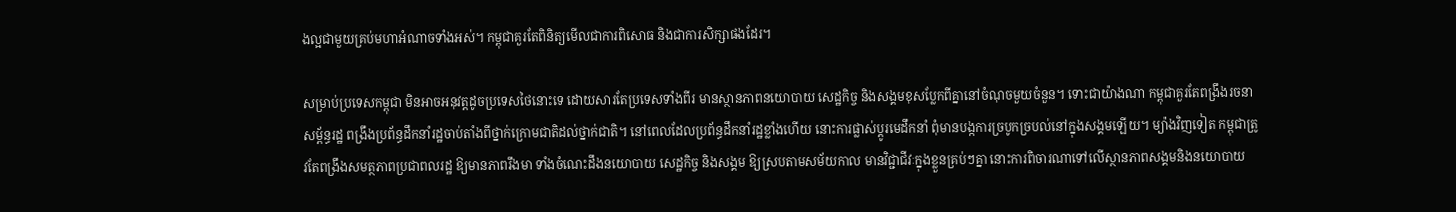ងល្អជាមួយគ្រប់មហាអំណាចទាំងអស់។ កម្ពុជាគួរតែពិនិត្យមើលជាការពិសោធ និងជាការសិក្សាផងដែរ។

សម្រាប់ប្រទេសកម្ពុជា មិនអាចអនុវត្តដូចប្រទេសថៃនោះទេ ដោយសារតែប្រទេសទាំងពីរ មានស្ថានភាពនយោបាយ សេដ្ឋកិច្ច និងសង្គមខុសប្លែកពីគ្នានៅចំណុចមួយចំនួន។ ទោះជាយ៉ាងណា កម្ពុជាគួរតែពង្រឹងរចនាសម្ព័ន្ធរដ្ឋ ពង្រឹងប្រព័ន្ធដឹកនាំរដ្ឋចាប់តាំងពីថ្នាក់ក្រោមជាតិដល់ថ្នាក់ជាតិ។ នៅពេលដែលប្រព័ន្ធដឹកនាំរដ្ឋខ្លាំងហើយ នោះការផ្លាស់ប្ដូរមេដឹកនាំ ពុំមានបង្កការច្របូកច្របល់នៅក្នុងសង្គមឡើយ។ ម្យ៉ាងវិញទៀត កម្ពុជាត្រូវតែពង្រឹងសមត្ថភាពប្រជាពលរដ្ឋ ឱ្យមានភាពរឹងមា ទាំងចំណេះដឹងនយោបាយ សេដ្ឋកិច្ច និងសង្គម ឱ្យស្របតាមសម័យកាល មានវិជ្ជាជីវៈក្នុងខ្លួនគ្រប់ៗគ្នា នោះការពិចារណាទៅលើស្ថានភាពសង្គមនិងនយោបាយ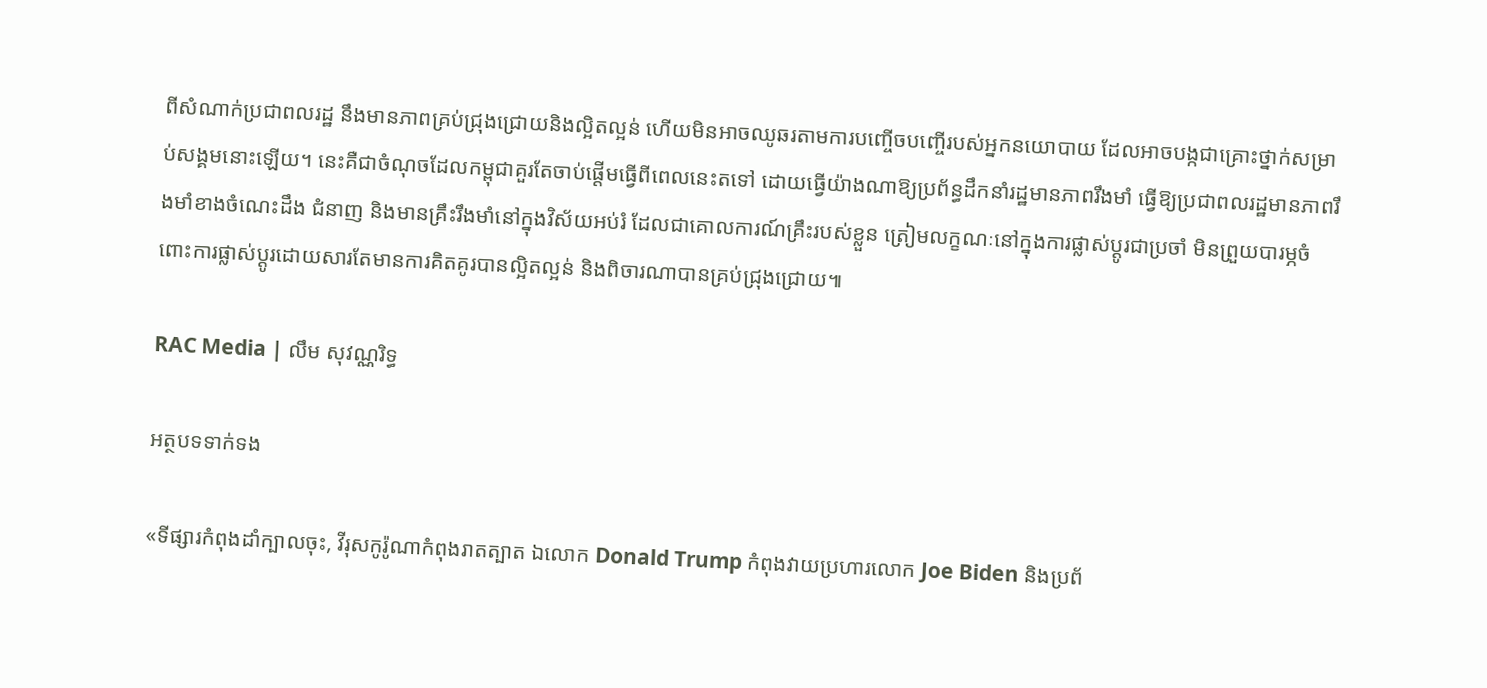ពីសំណាក់ប្រជាពលរដ្ឋ នឹងមានភាពគ្រប់ជ្រុងជ្រោយនិងល្អិតល្អន់ ហើយមិនអាចឈូឆរតាមការបញ្ចើចបញ្ចើរបស់អ្នកនយោបាយ ដែលអាចបង្កជាគ្រោះថ្នាក់សម្រាប់សង្គមនោះឡើយ។ នេះគឺជាចំណុចដែលកម្ពុជាគួរតែចាប់ផ្ដើមធ្វើពីពេលនេះតទៅ ដោយធ្វើយ៉ាងណាឱ្យប្រព័ន្ធដឹកនាំរដ្ឋមានភាពរឹងមាំ ធ្វើឱ្យប្រជាពលរដ្ឋមានភាពរឹងមាំខាងចំណេះដឹង ជំនាញ និងមានគ្រឹះរឹងមាំនៅក្នុងវិស័យអប់រំ ដែលជាគោលការណ៍គ្រឹះរបស់ខ្លួន ត្រៀមលក្ខណៈនៅក្នុងការផ្លាស់ប្ដូរជាប្រចាំ មិនព្រួយបារម្ភចំពោះការផ្លាស់ប្ដូរដោយសារតែមានការគិតគូរបានល្អិតល្អន់ និងពិចារណាបានគ្រប់ជ្រុងជ្រោយ៕

RAC Media | លឹម សុវណ្ណរិទ្ធ

អត្ថបទទាក់ទង

«ទីផ្សារកំពុងដាំក្បាលចុះ, វីរុសកូរ៉ូណាកំពុងរាតត្បាត ឯលោក Donald Trump កំពុងវាយប្រហារលោក Joe Biden និងប្រព័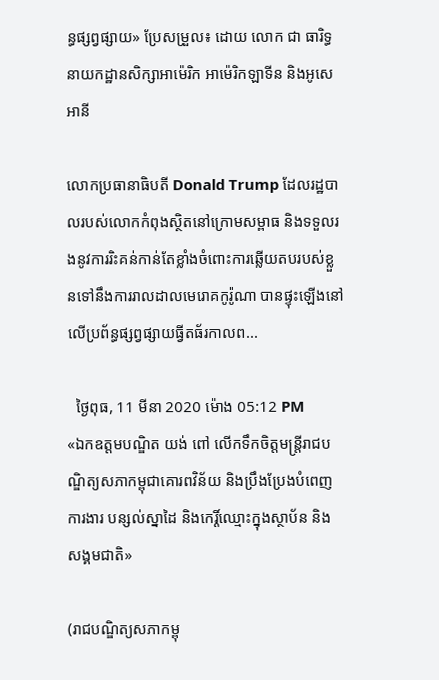ន្ធផ្សព្វផ្សាយ» ប្រែសម្រួល៖ ដោយ លោក ជា ធារិទ្ធ នាយកដ្ឋានសិក្សាអាម៉េរិក អាម៉េរិកឡាទីន និងអូសេអានី

លោកប្រធានាធិបតី Donald Trump ដែលរដ្ឋបាលរបស់លោកកំពុងស្ថិតនៅក្រោមសម្ពាធ និងទទួលរងនូវការរិះគន់កាន់តែខ្លាំងចំពោះការឆ្លើយតបរបស់ខ្លួនទៅនឹងការរាលដាលមេរោគកូរ៉ូណា បានផ្ទុះឡើងនៅលើប្រព័ន្ធផ្សព្វផ្សាយធ្វីតធ័រកាលព...

  ថ្ងៃពុធ, 11 មីនា 2020 ម៉ោង 05:12 PM
«ឯកឧត្តមបណ្ឌិត យង់ ពៅ លើកទឹកចិត្តមន្ត្រីរាជបណ្ឌិត្យសភាកម្ពុជាគោរពវិន័យ និងប្រឹងប្រែងបំពេញការងារ បន្សល់ស្នាដៃ និងកេរ្តិ៍ឈ្មោះក្នុងស្ថាប័ន និងសង្គមជាតិ»

(រាជបណ្ឌិត្យសភាកម្ពុ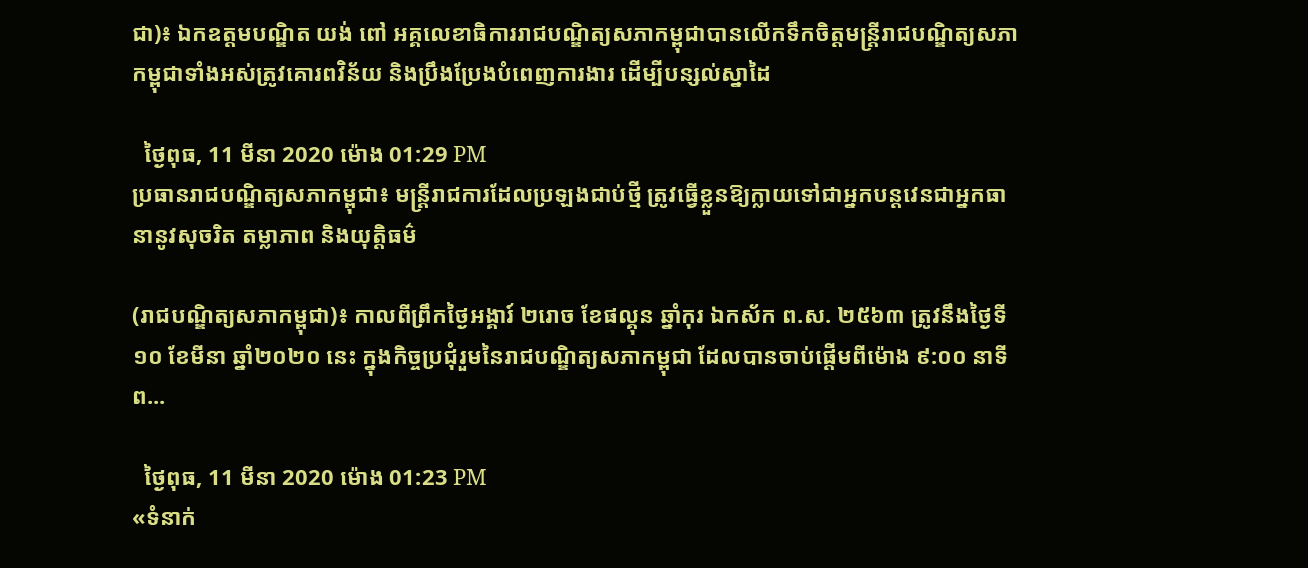ជា)៖ ឯកឧត្តមបណ្ឌិត យង់ ពៅ អគ្គលេខាធិការរាជបណ្ឌិត្យសភាកម្ពុជាបានលើកទឹកចិត្តមន្ត្រីរាជបណ្ឌិត្យសភាកម្ពុជាទាំងអស់ត្រូវគោរពវិន័យ និងប្រឹងប្រែងបំពេញការងារ ដើម្បីបន្សល់ស្នាដៃ

  ថ្ងៃពុធ, 11 មីនា 2020 ម៉ោង 01:29 PM
ប្រធានរាជបណ្ឌិត្យសភាកម្ពុជា៖ មន្ត្រីរាជការដែលប្រឡងជាប់ថ្មី ត្រូវធ្វើខ្លួនឱ្យក្លាយទៅជាអ្នកបន្តវេនជាអ្នកធានានូវសុចរិត តម្លាភាព និងយុត្តិធម៌

(រាជបណ្ឌិត្យសភាកម្ពុជា)៖ កាលពីព្រឹកថ្ងៃអង្គារ៍ ២រោច ខែផល្គុន ឆ្នាំកុរ ឯកស័ក ព.ស. ២៥៦៣ ត្រូវនឹងថ្ងៃទី១០ ខែមីនា ឆ្នាំ២០២០ នេះ ក្នុងកិច្ចប្រជុំរួមនៃរាជបណ្ឌិត្យសភាកម្ពុជា ដែលបានចាប់ផ្ដើមពីម៉ោង ៩:០០ នាទីព...

  ថ្ងៃពុធ, 11 មីនា 2020 ម៉ោង 01:23 PM
«ទំនាក់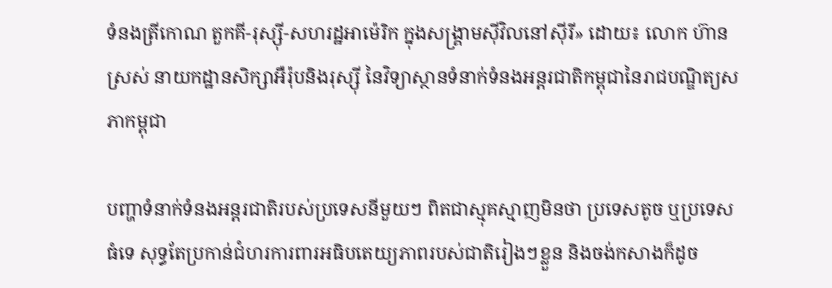ទំនងត្រីកោណ តួកគី-រុស្ស៊ី-សហរដ្ឋអាម៉េរិក ក្នុងសង្គ្រាមស៊ីវិលនៅស៊ីរី» ដោយ៖ លោក ហ៊ាន ស្រស់ នាយកដ្ឋានសិក្សាអឺរ៉ុបនិងរុស្ស៊ី នៃវិទ្យាស្ថានទំនាក់ទំនងអន្តរជាតិកម្ពុជានៃរាជបណ្ឌិត្យសភាកម្ពុជា

បញ្ហាទំនាក់ទំនងអន្តរជាតិរបស់ប្រទេសនីមួយៗ ពិតជាស្មុគស្មាញមិនថា ប្រទេសតូច ឬប្រទេសធំទេ សុទ្ធតែប្រកាន់ជំហរការពារអធិបតេយ្យភាពរបស់ជាតិរៀងៗខ្លួន និងចង់កសាងក៏ដូច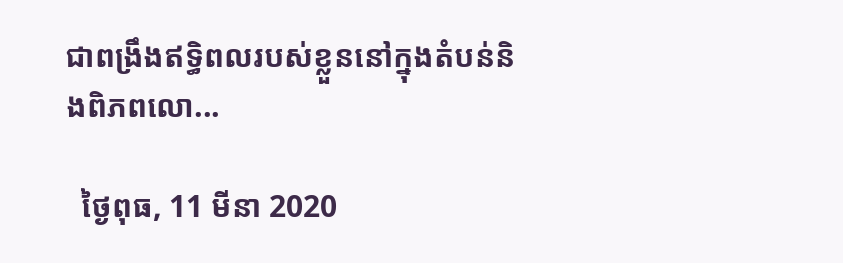ជាពង្រឹងឥទ្ធិពលរបស់ខ្លួននៅក្នុងតំបន់និងពិភពលោ...

  ថ្ងៃពុធ, 11 មីនា 2020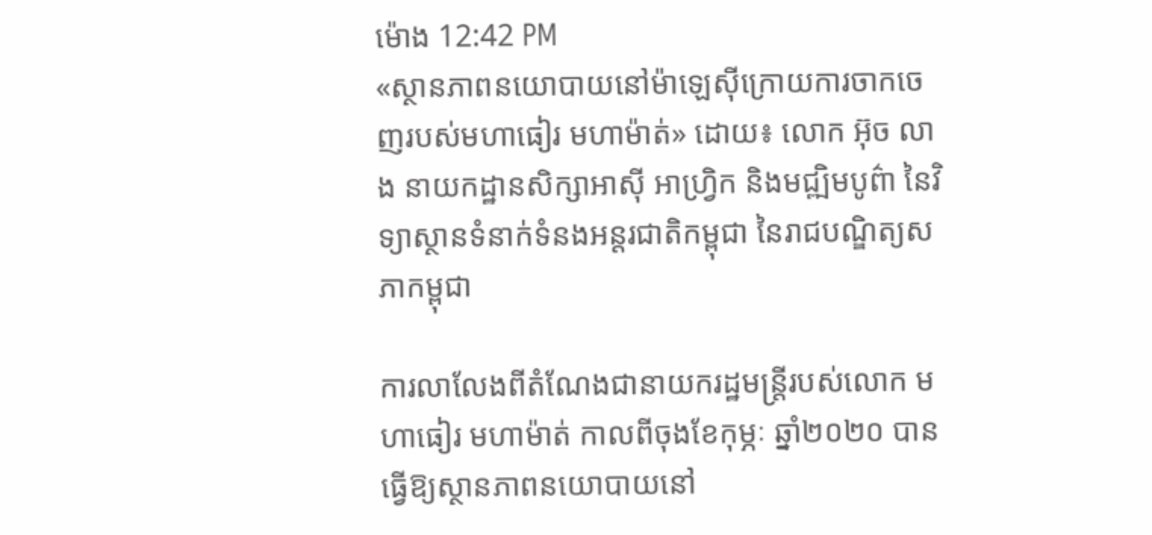ម៉ោង 12:42 PM
«ស្ថានភាពនយោបាយនៅម៉ាឡេស៊ីក្រោយការចាកចេញរបស់មហាធៀរ មហាម៉ាត់» ដោយ៖ លោក អ៊ុច លាង នាយកដ្ឋានសិក្សាអាស៊ី អាហ្វ្រិក និងមជ្ឍិមបូព៌ា នៃវិទ្យាស្ថានទំនាក់ទំនងអន្តរជាតិកម្ពុជា នៃរាជបណ្ឌិត្យសភាកម្ពុជា

ការលាលែងពីតំណែងជានាយករដ្ឋមន្ត្រីរបស់លោក មហាធៀរ មហាម៉ាត់ កាលពីចុងខែកុម្ភៈ ឆ្នាំ២០២០ បានធ្វើឱ្យស្ថានភាពនយោបាយនៅ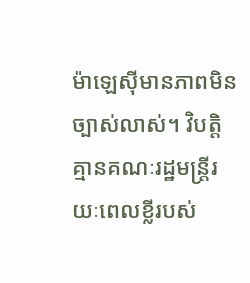ម៉ាឡេស៊ីមានភាពមិនច្បាស់លាស់។ វិបត្តិគ្មានគណៈរដ្ឋមន្ត្រីរយៈពេលខ្លីរបស់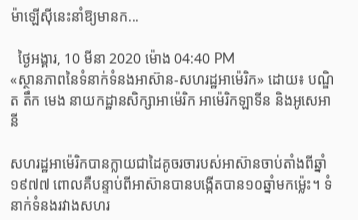ម៉ាឡើស៊ីនេះនាំឱ្យមានក...

  ថ្ងៃអង្គារ, 10 មីនា 2020 ម៉ោង 04:40 PM
«ស្ថានភាពនៃទំនាក់ទំនងអាស៊ាន-សហរដ្ឋអាម៉េរិក» ដោយ៖ បណ្ឌិត តឹក មេង នាយកដ្ឋានសិក្សាអាម៉េរិក អាម៉េរិកឡាទីន និងអូសេអានី

សហរដ្ឋអាម៉េរិកបានក្លាយជាដៃគូចរចារបស់អាស៊ានចាប់តាំងពីឆ្នាំ១៩៧៧ ពោលគឺបន្ទាប់ពីអាស៊ានបានបង្កើតបាន១០ឆ្នាំមកម្ល៉េះ។ ទំនាក់ទំនងរវាងសហរ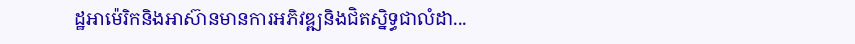ដ្ឋអាម៉េរិកនិងអាស៊ានមានការអភិវឌ្ឍនិងជិតស្និទ្ធជាលំដា...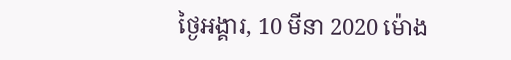ថ្ងៃអង្គារ, 10 មីនា 2020 ម៉ោង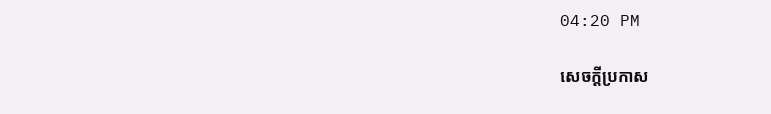04:20 PM

សេចក្តីប្រកាស